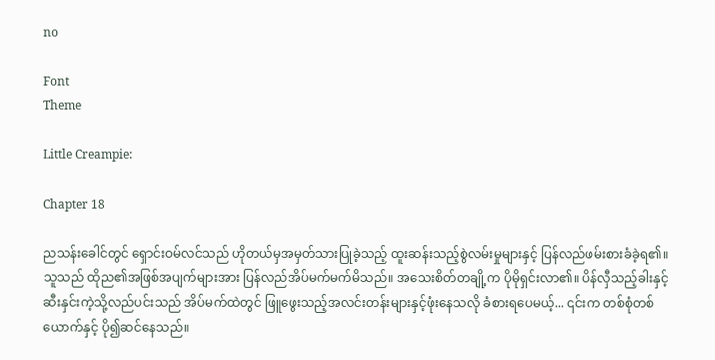no

Font
Theme

Little Creampie:

Chapter 18

ညသန်းခေါင်တွင် ရှောင်းဝမ်လင်သည် ဟိုတယ်မှအမှတ်သားပြုခဲ့သည့် ထူးဆန်းသည့်စွဲလမ်းမှုများနှင့် ပြန်လည်ဖမ်းစားခံခဲ့ရ၏။ သူသည် ထိုည၏အဖြစ်အပျက်များအား ပြန်လည်အိပ်မက်မက်မိသည်။ အသေးစိတ်တချို့က ပိုမိုရှင်းလာ၏။ ပိန်လှီသည့်ခါးနှင့် ဆီးနှင်းကဲ့သို့လည်ပင်းသည် အိပ်မက်ထဲတွင် ဖြူဖွေးသည့်အလင်းတန်းများနှင့်ဖုံးနေသလို ခံစားရပေမယ့်... ၎င်းက တစ်စုံတစ်ယောက်နှင့် ပို၍ဆင်နေသည်။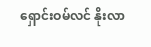ရှောင်းဝမ်လင် နိုးလာ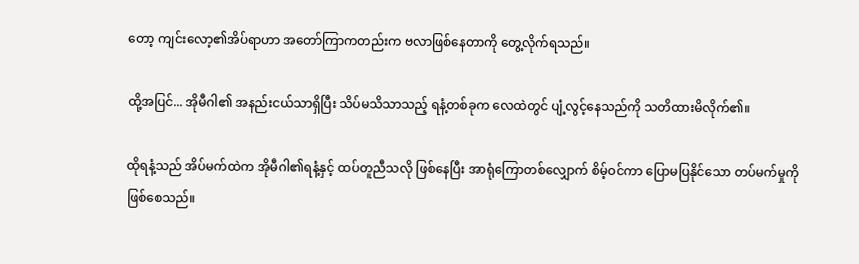တော့ ကျင်းလော့၏အိပ်ရာဟာ အတော်ကြာကတည်းက ဗလာဖြစ်နေတာကို တွေ့လိုက်ရသည်။

ထို့အပြင်... အိုမီဂါ၏ အနည်းငယ်သာရှိပြီး သိပ်မသိသာသည့် ရနံ့တစ်ခုက လေထဲတွင် ပျံ့လွင့်နေသည်ကို သတိထားမိလိုက်၏။

ထိုရနံ့သည် အိပ်မက်ထဲက အိုမီဂါ၏ရနံ့နှင့် ထပ်တူညီသလို ဖြစ်နေပြီး အာရုံကြောတစ်လျှောက် စိမ့်ဝင်ကာ ပြောမပြနိုင်သော တပ်မက်မှုကို ဖြစ်စေသည်။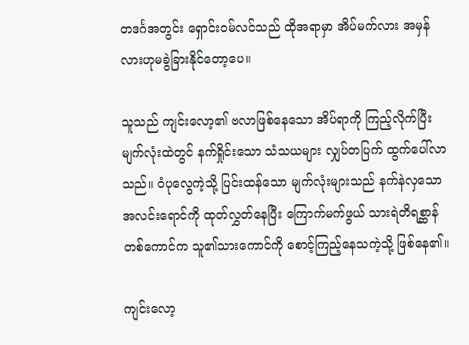တဒင်္ဂအတွင်း ရှောင်းဝမ်လင်သည် ထိုအရာမှာ အိပ်မက်လား အမှန်လားဟုမခွဲခြားနိုင်တော့ပေ။

သူသည် ကျင်းလော့၏ ဗလာဖြစ်နေသော အိပ်ရာကို ကြည့်လိုက်ပြီး မျက်လုံးထဲတွင် နက်ရှိုင်းသော သံသယများ လျှပ်တပြက် ထွက်ပေါ်လာသည်။ ဝံပုလွေကဲ့သို့ ပြင်းထန်သော မျက်လုံးများသည် နက်နဲလှသော အလင်းရောင်ကို ထုတ်လွှတ်နေပြီး ကြောက်မက်ဖွယ် သားရဲတိရစ္ဆာန်တစ်ကောင်က သူ၏သားကောင်ကို စောင့်ကြည့်နေသကဲ့သို့ ဖြစ်နေ၏။

ကျင်းလော့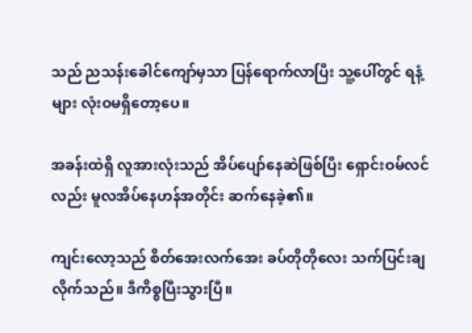သည် ညသန်းခေါင်ကျော်မှသာ ပြန်ရောက်လာပြီး သူ့ပေါ်တွင် ရနံ့များ လုံးဝမရှိတော့ပေ။

အခန်းထဲရှိ လူအားလုံးသည် အိပ်ပျော်နေဆဲဖြစ်ပြီး ရှောင်းဝမ်လင်လည်း မူလအိပ်နေဟန်အတိုင်း ဆက်နေခဲ့၏။

ကျင်းလော့သည် စိတ်အေးလက်အေး ခပ်တိုတိုလေး သက်ပြင်းချလိုက်သည်။ ဒီကိစ္စပြီးသွားပြီ။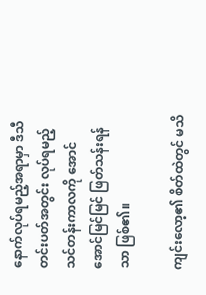နောက်လုပ်ရမည့်အရာမှာ ဒီသီတင်းပတ်အတွင်း လုပ်ရမည့် သင်တန်းကာလကို အောင်အောင်မြင်မြင် ဖြတ်သန်းရန်သာ ဖြစ်၏။

ကျင်းလော့၏ စိတ်ထဲတွင် မသိ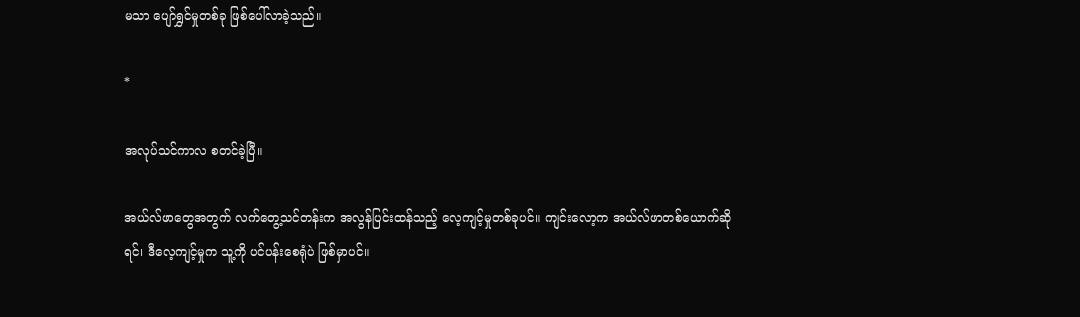မသာ ပျော်ရွှင်မှုတစ်ခု ဖြစ်ပေါ်လာခဲ့သည်။

*

အလုပ်သင်ကာလ စတင်ခဲ့ပြီ။

အယ်လ်ဖာတွေအတွက် လက်တွေ့သင်တန်းက အလွန်ပြင်းထန်သည့် လေ့ကျင့်မှုတစ်ခုပင်။ ကျင်းလော့က အယ်လ်ဖာတစ်ယောက်ဆိုရင်၊ ဒီလေ့ကျင့်မှုက သူ့ကို ပင်ပန်းစေရုံပဲ ဖြစ်မှာပင်။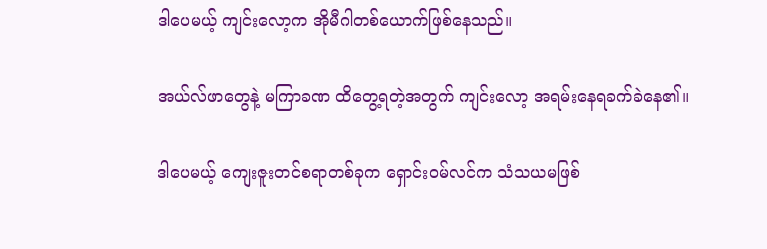ဒါပေမယ့် ကျင်းလော့က အိုမီဂါတစ်ယောက်ဖြစ်နေသည်။

အယ်လ်ဖာတွေနဲ့ မကြာခဏ ထိတွေ့ရတဲ့အတွက် ကျင်းလော့ အရမ်းနေရခက်ခဲနေ၏။

ဒါပေမယ့် ကျေးဇူးတင်စရာတစ်ခုက ရှောင်းဝမ်လင်က သံသယမဖြစ်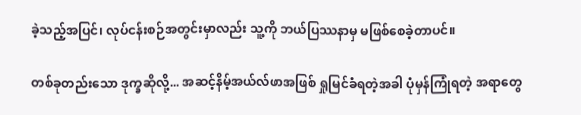ခဲ့သည့်အပြင်၊ လုပ်ငန်းစဉ်အတွင်းမှာလည်း သူ့ကို ဘယ်ပြဿနာမှ မဖြစ်စေခဲ့တာပင်။

တစ်ခုတည်းသော ဒုက္ခဆိုလို့... အဆင့်နိမ့်အယ်လ်ဖာအဖြစ် ရှုမြင်ခံရတဲ့အခါ ပုံမှန်ကြုံရတဲ့ အရာတွေ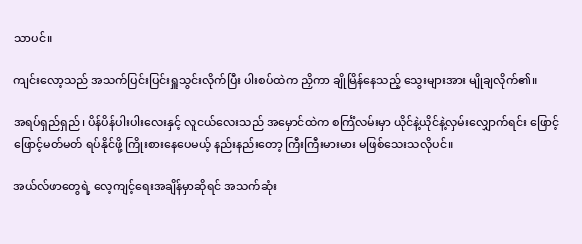သာပင်။

ကျင်းလော့သည် အသက်ပြင်းပြင်းရှူသွင်းလိုက်ပြီး ပါးစပ်ထဲက ညှိကာ ချိုမြိန်နေသည့် သွေးများအား မျိုချလိုက်၏။

အရပ်ရှည်ရှည်၊ ပိန်ပိန်ပါးပါးလေးနှင့် လူငယ်လေးသည် အမှောင်ထဲက စင်္ကြံလမ်းမှာ ယိုင်နဲ့ယိုင်နဲ့လှမ်းလျှောက်ရင်း ဖြောင့်ဖြောင့်မတ်မတ် ရပ်နိုင်ဖို့ ကြိုးစားနေပေမယ့် နည်းနည်းတော့ ကြီးကြီးမားမား မဖြစ်သေးသလိုပင်။

အယ်လ်ဖာတွေရဲ့ လေ့ကျင့်ရေးအချိန်မှာဆိုရင် အသက်ဆုံး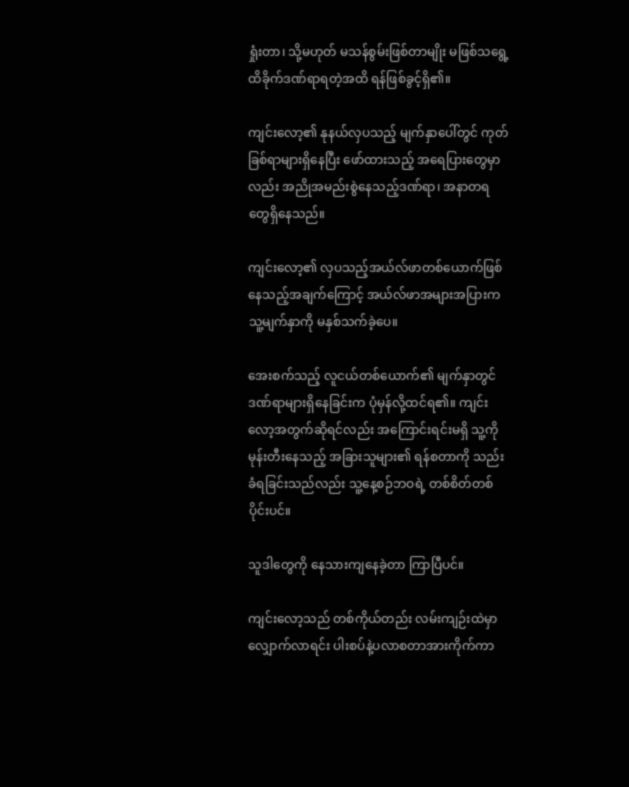ရှုံးတာ၊ သို့မဟုတ် မသန်စွမ်းဖြစ်တာမျိုး မဖြစ်သရွေ့ ထိခိုက်ဒဏ်ရာရတဲ့အထိ ရန်ဖြစ်ခွင့်ရှိ၏။

ကျင်းလော့၏ နုနယ်လှပသည့် မျက်နှာပေါ်တွင် ကုတ်ခြစ်ရာများရှိနေပြီး ဖော်ထားသည့် အရေပြားတွေမှာလည်း အညိုအမည်းစွဲနေသည့်ဒဏ်ရာ၊ အနာတရတွေရှိနေသည်။

ကျင်းလော့၏ လှပသည့်အယ်လ်ဖာတစ်ယောက်ဖြစ်နေသည့်အချက်ကြောင့် အယ်လ်ဖာအများအပြားက သူ့မျက်နှာကို မနှစ်သက်ခဲ့ပေ။

အေးစက်သည့် လူငယ်တစ်ယောက်၏ မျက်နှာတွင် ဒဏ်ရာများရှိနေခြင်းက ပုံမှန်လို့ထင်ရ၏။ ကျင်းလော့အတွက်ဆိုရင်လည်း အကြောင်းရင်းမရှိ သူ့ကိုမုန်းတီးနေသည့် အခြားသူများ၏ ရန်စတာကို သည်းခံရခြင်းသည်လည်း သူ့နေ့စဉ်ဘဝရဲ့ တစ်စိတ်တစ်ပိုင်းပင်။

သူဒါတွေကို နေသားကျနေခဲ့တာ ကြာပြီပင်။

ကျင်းလော့သည် တစ်ကိုယ်တည်း လမ်းကျဉ်းထဲမှာ လျှောက်လာရင်း ပါးစပ်နဲ့ပလာစတာအားကိုက်ကာ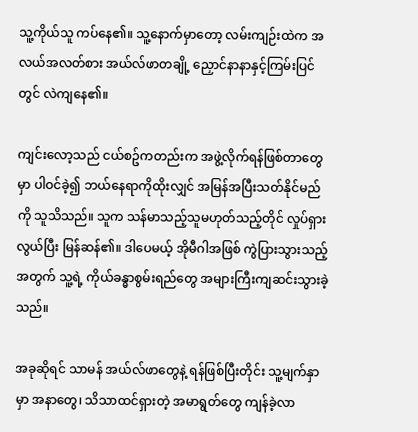သူ့ကိုယ်သူ ကပ်နေ၏။ သူ့နောက်မှာတော့ လမ်းကျဉ်းထဲက အလယ်အလတ်စား အယ်လ်ဖာတချို့ ညှောင်နာနာနှင့်ကြမ်းပြင်တွင် လဲကျနေ၏။

ကျင်းလော့သည် ငယ်စဥ်ကတည်းက အဖွဲ့လိုက်ရန်ဖြစ်တာတွေမှာ ပါဝင်ခဲ့၍ ဘယ်နေရာကိုထိုးလျှင် အမြန်အပြီးသတ်နိုင်မည်ကို သူသိသည်။ သူက သန်မာသည့်သူမဟုတ်သည့်တိုင် လှုပ်ရှားလွယ်ပြီး မြန်ဆန်၏။ ဒါပေမယ့် အိုမီဂါအဖြစ် ကွဲပြားသွားသည့်အတွက် သူ့ရဲ့ ကိုယ်ခန္ဓာစွမ်းရည်တွေ အများကြီးကျဆင်းသွားခဲ့သည်။

အခုဆိုရင် သာမန် အယ်လ်ဖာတွေနဲ့ ရန်ဖြစ်ပြီးတိုင်း သူ့မျက်နှာမှာ အနာတွေ၊ သိသာထင်ရှားတဲ့ အမာရွတ်တွေ ကျန်ခဲ့လာ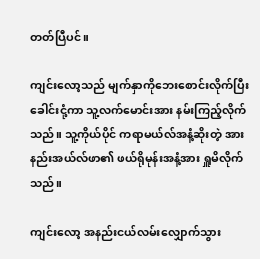တတ်ပြီပင်။

ကျင်းလော့သည် မျက်နှာကိုဘေးစောင်းလိုက်ပြီး ခေါင်းငုံ့ကာ သူ့လက်မောင်းအား နမ်းကြည့်လိုက်သည်။ သူ့ကိုယ်ပိုင် ကရာမယ်လ်အနံ့ဆိုးတဲ့ အားနည်းအယ်လ်ဖာ၏ ဖယ်ရိုမုန်းအနံ့အား ရှူမိလိုက်သည်။

ကျင်းလော့ အနည်းငယ်လမ်းလျှောက်သွား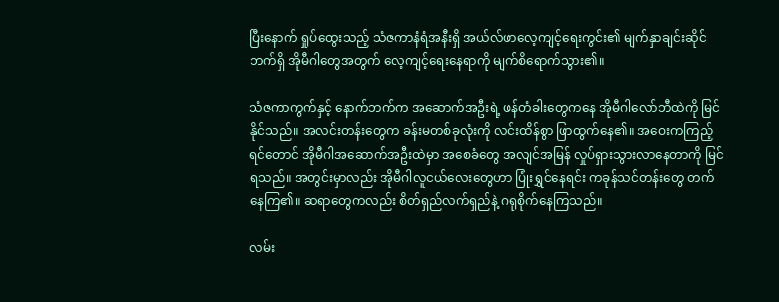ပြီးနောက် ရှုပ်ထွေးသည့် သံဇကာနံရံအနီးရှိ အယ်လ်ဖာလေ့ကျင့်ရေးကွင်း၏ မျက်နှာချင်းဆိုင်ဘက်ရှိ အိုမီဂါတွေအတွက် လေ့ကျင့်ရေးနေရာကို မျက်စိရောက်သွား၏။

သံဇကာကွက်နှင့် နောက်ဘက်က အဆောက်အဦးရဲ့ ဖန်တံခါးတွေကနေ အိုမီဂါလော်ဘီထဲကို မြင်နိုင်သည်။ အလင်းတန်းတွေက ခန်းမတစ်ခုလုံးကို လင်းထိန်စွာ ဖြာထွက်နေ၏။ အဝေးကကြည့်ရင်တောင် အိုမီဂါအဆောက်အဦးထဲမှာ အစေခံတွေ အလျင်အမြန် လှုပ်ရှားသွားလာနေတာကို မြင်ရသည်။ အတွင်းမှာလည်း အိုမီဂါလူငယ်လေးတွေဟာ ပြုံးရွှင်နေရင်း ကခုန်သင်တန်းတွေ တက်နေကြ၏။ ဆရာတွေကလည်း စိတ်ရှည်လက်ရှည်နဲ့ ဂရုစိုက်နေကြသည်။

လမ်း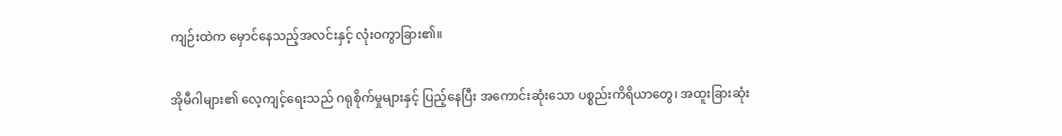ကျဉ်းထဲက မှောင်နေသည့်အလင်းနှင့် လုံးဝကွာခြား၏။

အိုမီဂါများ၏ လေ့ကျင့်ရေးသည် ဂရုစိုက်မှုများနှင့် ပြည့်နေပြီး အကောင်းဆုံးသော ပစ္စည်းကိရိယာတွေ၊ အထူးခြားဆုံး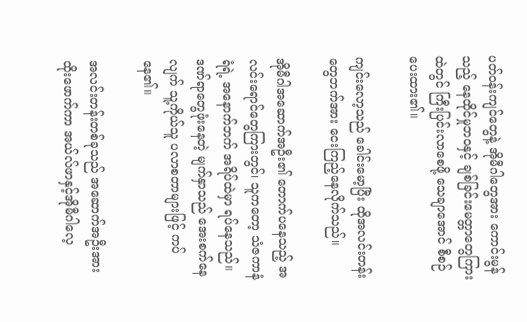ပတ်ဝန်းကျင်တွေနဲ့ အိုမီဂါတွေအား ကောင်းမွန်သည့် နေထိုင်မှုဘဝနှင့် ချစ်ခြင်းမေတ္တာတွေကြားထဲတွင် ကြီးပြင်းလာစေဖို့ သေချာအောင် စီစဉ်ပေးထား၏။

ကျင်းလော့သည် ခေါင်းမော့ပြီး ထိုအလင်းတန်းတွေဘက်အား ငေးကြည့်နေလိုက်သည်။

အိုမီဂါအဆောက်အဦး၏ တောက်ပနေသည့် အလင်းရောင်တွေကြားတွင်၊ သူကတော့ သံဇကာနံရံရဲ့ အနောက်ဘက် အရိပ်ထဲမှာ ရပ်နေသည်။ ဒဏ်ရာတွေဖုံးနေတဲ့ မျက်နှာသည် အေးစက်နေလျက် သူ့ကိုယ်သူ ပလာစတာများဖြင့် ကပ်နေ၏။

အလင်းတန်းတစ်ခုသည် အဆောက်အဦးအား ထိုးဖောက်ကာ အယ်လ်ဖာနှင့်အိုမီဂါလေ့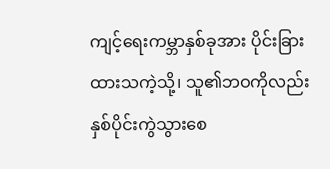ကျင့်ရေးကမ္ဘာနှစ်ခုအား ပိုင်းခြားထားသကဲ့သို့၊ သူ၏ဘဝကိုလည်း နှစ်ပိုင်းကွဲသွားစေ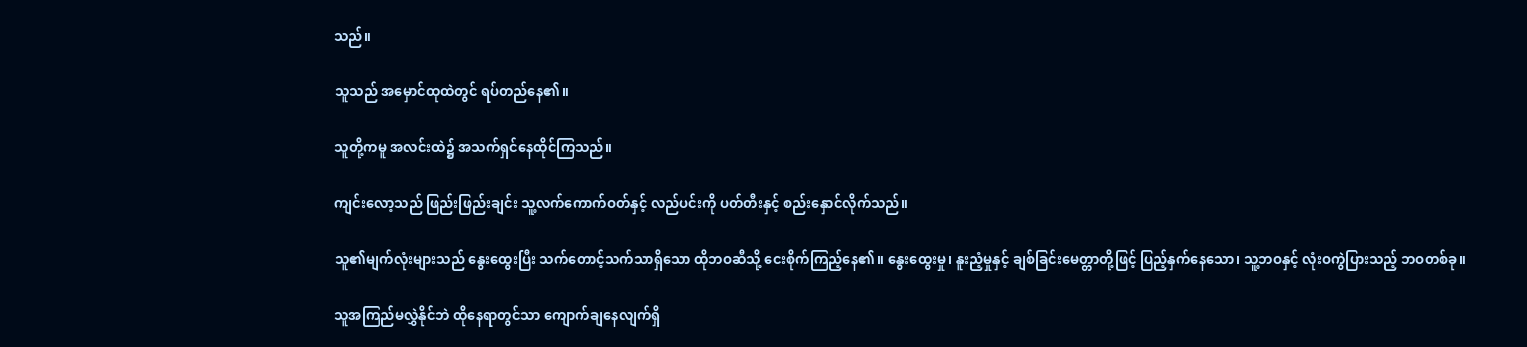သည်။

သူသည် အမှောင်ထုထဲတွင် ရပ်တည်နေ၏။

သူတို့ကမူ အလင်းထဲ၌ အသက်ရှင်နေထိုင်ကြသည်။

ကျင်းလော့သည် ဖြည်းဖြည်းချင်း သူ့လက်ကောက်ဝတ်နှင့် လည်ပင်းကို ပတ်တီးနှင့် စည်းနှောင်လိုက်သည်။

သူ၏မျက်လုံးများသည် နွေးထွေးပြီး သက်တောင့်သက်သာရှိသော ထိုဘဝဆီသို့ ငေးစိုက်ကြည့်နေ၏။ နွေးထွေးမှု၊ နူးညံ့မှုနှင့် ချစ်ခြင်းမေတ္တာတို့ဖြင့် ပြည့်နှက်နေသော၊ သူ့ဘဝနှင့် လုံးဝကွဲပြားသည့် ဘဝတစ်ခု။

သူအကြည်မလွှဲနိုင်ဘဲ ထိုနေရာတွင်သာ ကျောက်ချနေလျက်ရှိ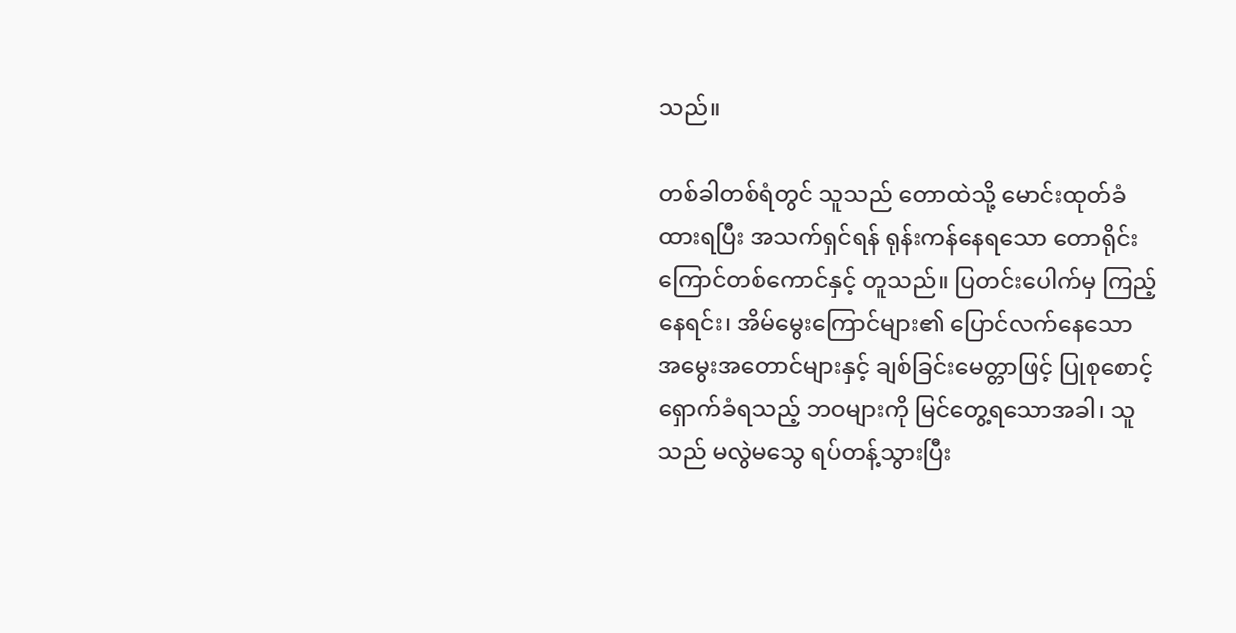သည်။

တစ်ခါတစ်ရံတွင် သူသည် တောထဲသို့ မောင်းထုတ်ခံထားရပြီး အသက်ရှင်ရန် ရုန်းကန်နေရသော တောရိုင်းကြောင်တစ်ကောင်နှင့် တူသည်။ ပြတင်းပေါက်မှ ကြည့်နေရင်း၊ အိမ်မွေးကြောင်များ၏ ပြောင်လက်နေသော အမွေးအတောင်များနှင့် ချစ်ခြင်းမေတ္တာဖြင့် ပြုစုစောင့်ရှောက်ခံရသည့် ဘဝများကို မြင်တွေ့ရသောအခါ၊ သူသည် မလွဲမသွေ ရပ်တန့်သွားပြီး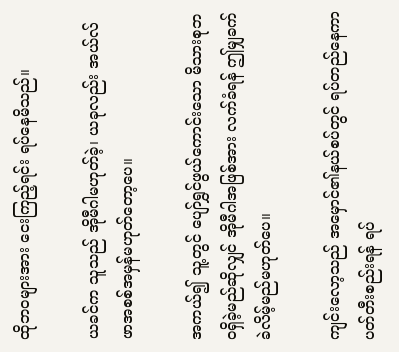ထိုဘဝများအား ငေးကြည့်ရင်း ရပ်နေမိသည်။

ယခင်က သူသည် အိုမီဂါမဟုတ်ခဲ့၊ ယခုလည်း အယ်လ်ဖာအစစ်အမှန်မဟုတ်တော့ပေ။

အကယ်၍ သူ့တွင် ပျော်ရွှင်ဖွယ်ကောင်းသော မိသားစုဘဝရှိခဲ့မည်ဆိုလျှင် အိုမီဂါအဖြစ်အား လက်ခံရန် ဤမျှခက်ခဲလိမ့်မည်မဟုတ်ပေ။

ကျင်းလော့သည် အမှောင်၏နယ်စပ်တွင် ရပ်တည်နေကာ ပတ်တီးစည်းရန် ရပ်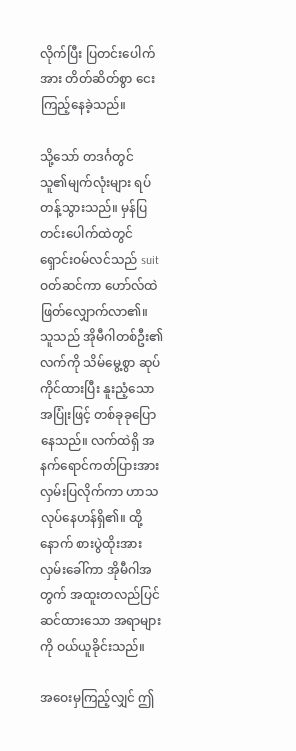လိုက်ပြီး ပြတင်းပေါက်အား တိတ်ဆိတ်စွာ ငေးကြည့်နေခဲ့သည်။

သို့သော် တဒင်္ဂတွင် သူ၏မျက်လုံးများ ရပ်တန့်သွားသည်။ မှန်ပြတင်းပေါက်ထဲတွင် ရှောင်းဝမ်လင်သည် suit ဝတ်ဆင်ကာ ဟော်လ်ထဲဖြတ်လျှောက်လာ၏။ သူသည် အိုမီဂါတစ်ဦး၏လက်ကို သိမ်မွေ့စွာ ဆုပ်ကိုင်ထားပြီး နူးညံ့သောအပြုံးဖြင့် တစ်ခုခုပြောနေသည်။ လက်ထဲရှိ အနက်ရောင်ကတ်ပြားအား လှမ်းပြလိုက်ကာ ဟာသလုပ်နေဟန်ရှိ၏။ ထို့နောက် စားပွဲထိုးအား လှမ်းခေါ်ကာ အိုမီဂါအတွက် အထူးတလည်ပြင်ဆင်ထားသော အရာများကို ဝယ်ယူခိုင်းသည်။

အဝေးမှကြည့်လျှင် ဤ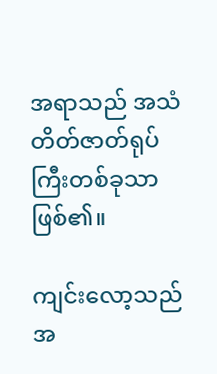အရာသည် အသံတိတ်ဇာတ်ရုပ်ကြီးတစ်ခုသာဖြစ်၏။

ကျင်းလော့သည် အ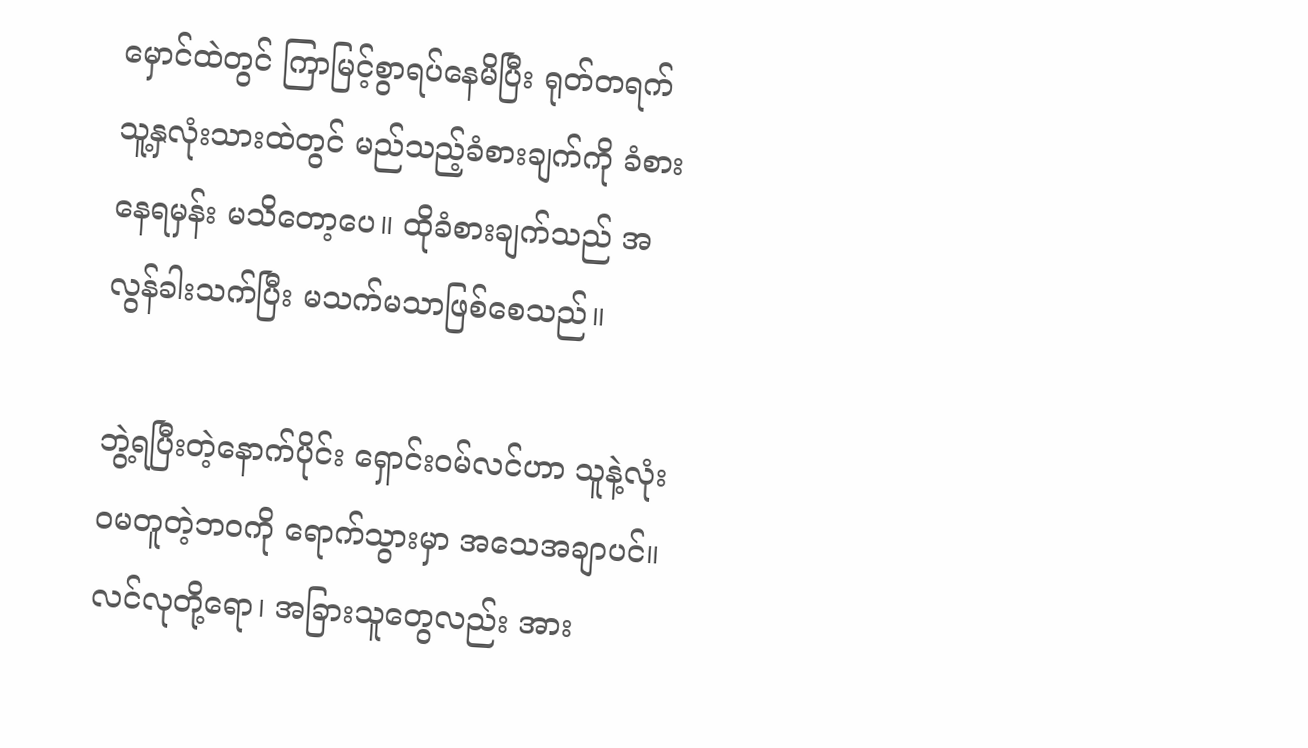မှောင်ထဲတွင် ကြာမြင့်စွာရပ်နေမိပြီး ရုတ်တရက် သူ့နှလုံးသားထဲတွင် မည်သည့်ခံစားချက်ကို ခံစားနေရမှန်း မသိတော့ပေ။ ထိုခံစားချက်သည် အလွန်ခါးသက်ပြီး မသက်မသာဖြစ်စေသည်။

ဘွဲ့ရပြီးတဲ့နောက်ပိုင်း ရှောင်းဝမ်လင်ဟာ သူနဲ့လုံးဝမတူတဲ့ဘဝကို ရောက်သွားမှာ အသေအချာပင်။ လင်လုတို့ရော၊ အခြားသူတွေလည်း အား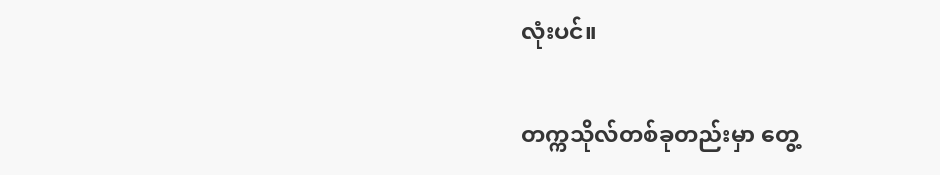လုံးပင်။

တက္ကသိုလ်တစ်ခုတည်းမှာ တွေ့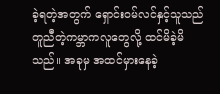ခဲ့ရတဲ့အတွက် ရှောင်းဝမ်လင်နှင့်သူသည် တူညီတဲ့ကမ္ဘာကလူတွေလို့ ထင်မိခဲ့မိသည်။ အခုမှ အထင်မှားနေခဲ့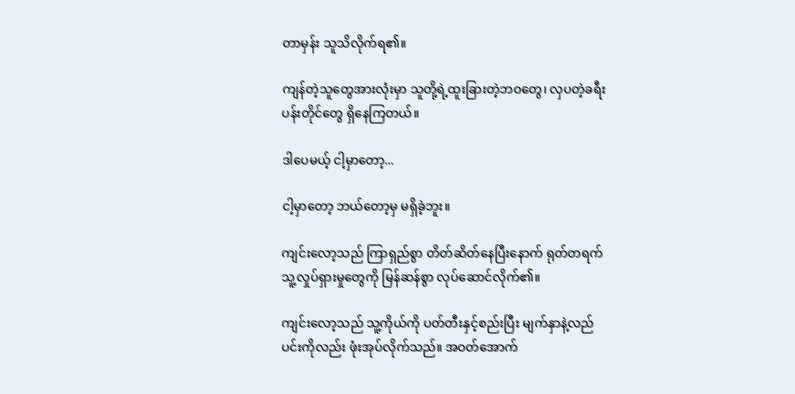တာမှန်း သူသိလိုက်ရ၏။

ကျန်တဲ့သူတွေအားလုံးမှာ သူတို့ရဲ့ထူးခြားတဲ့ဘဝတွေ၊ လှပတဲ့ခရီးပန်းတိုင်တွေ ရှိနေကြတယ်။

ဒါပေမယ့် ငါ့မှာတော့...

ငါ့မှာတော့ ဘယ်တော့မှ မရှိခဲ့ဘူး။

ကျင်းလော့သည် ကြာရှည်စွာ တိတ်ဆိတ်နေပြီးနောက် ရုတ်တရက် သူ့လှုပ်ရှားမှုတွေကို မြန်ဆန်စွာ လုပ်ဆောင်လိုက်၏။

ကျင်းလော့သည် သူ့ကိုယ်ကို ပတ်တီးနှင့်စည်းပြီး မျက်နှာနဲ့လည်ပင်းကိုလည်း ဖုံးအုပ်လိုက်သည်။ အဝတ်အောက်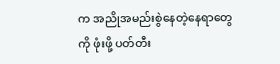က အညိုအမည်းစွဲနေတဲ့နေရာတွေကို ဖုံးဖို့ ပတ်တီး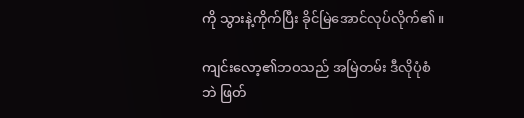ကို သွားနဲ့ကိုက်ပြီး ခိုင်မြဲအောင်လုပ်လိုက်၏။

ကျင်းလော့၏ဘဝသည် အမြဲတမ်း ဒီလိုပုံစံဘဲ ဖြတ်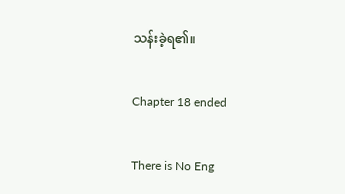သန်းခဲ့ရ၏။

Chapter 18 ended

There is No Eng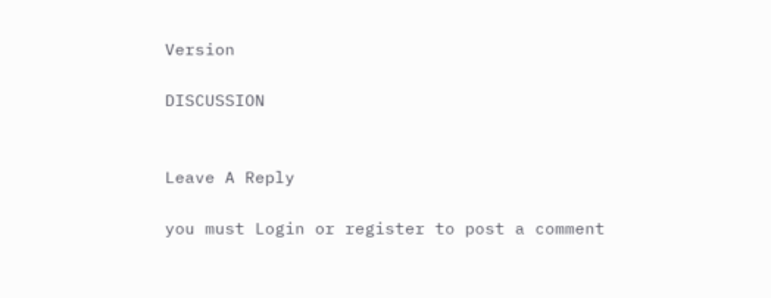Version

DISCUSSION


Leave A Reply

you must Login or register to post a comment